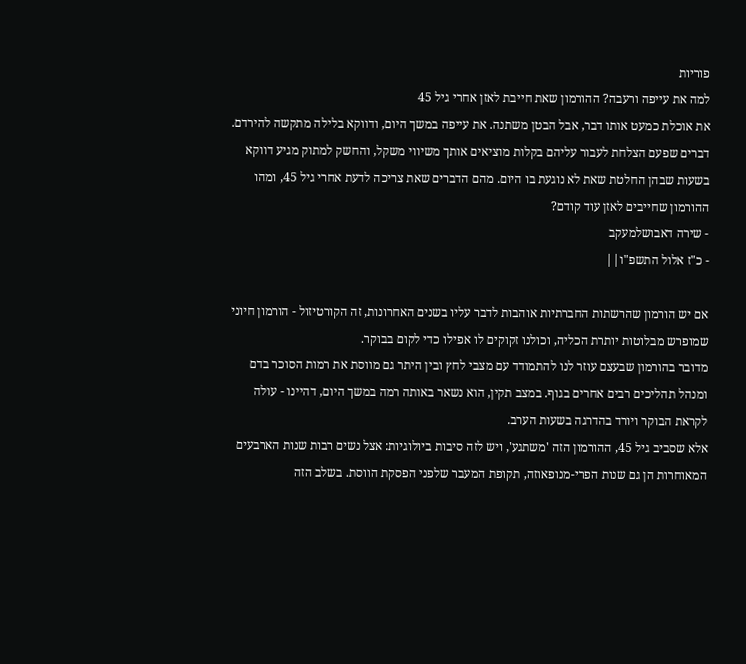פוריות
למה את עייפה ורעבה? ההורמון שאת חייבת לאזן אחרי גיל 45
את אוכלת כמעט אותו דבר, אבל הבטן משתנה. את עייפה במשך היום, ודווקא בלילה מתקשה להירדם. דברים שפעם הצלחת לעבור עליהם בקלות מוציאים אותך משיווי משקל, והחשק למתוק מגיע דווקא בשעות שבהן החלטת שאת לא נוגעת בו היום. מהם הדברים שאת צריכה לדעת אחרי גיל 45, ומהו ההורמון שחייבים לאזן עוד קודם?
- שירה דאבושלמעקב
- כ"ז אלול התשפ"ו||

אם יש הורמון שהרשתות החברתיות אוהבות לדבר עליו בשנים האחרונות, זה הקורטיזול - הורמון חיוני שמופרש מבלוטות יותרת הכליה, וכולנו זקוקים לו אפילו כדי לקום בבוקר.
מדובר בהורמון שבעצם עוזר לנו להתמודד עם מצבי לחץ ובין היתר גם מווסת את רמות הסוכר בדם ומנהל תהליכים רבים אחרים בגוף. במצב תקין, הוא נשאר באותה רמה במשך היום, דהיינו - עולה לקראת הבוקר ויורד בהדרגה בשעות הערב.
אלא שסביב גיל 45, ההורמון הזה 'משתגע', ויש לזה סיבות ביולוגיות: אצל נשים רבות שנות הארבעים המאוחרות הן גם שנות הפרי-מנופאוזה, תקופת המעבר שלפני הפסקת הווסת. בשלב הזה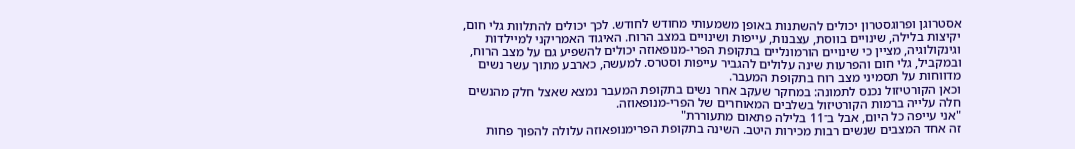אסטרוגן ופרוגסטרון יכולים להשתנות באופן משמעותי מחודש לחודש. לכך יכולים להתלוות גלי חום, יקיצות בלילה, שינויים בווסת, עצבנות, עייפות ושינויים במצב הרוח. האיגוד האמריקני למיילדות וגינקולוגיה, מציין כי שינויים הורמונליים בתקופת הפרי-מנופאוזה יכולים להשפיע גם על מצב הרוח, ובמקביל, גלי חום והפרעות שינה עלולים להגביר עייפות וסטרס. למעשה, כארבע מתוך עשר נשים מדווחות על תסמיני מצב רוח בתקופת המעבר.
וכאן הקורטיזול נכנס לתמונה: במחקר שעקב אחר נשים בתקופת המעבר נמצא שאצל חלק מהנשים חלה עלייה ברמות הקורטיזול בשלבים המאוחרים של הפרי-מנופאוזה.
"אני עייפה כל היום, אבל ב־11 בלילה פתאום מתעוררת"
זה אחד המצבים שנשים רבות מכירות היטב. השינה בתקופת הפרימנופאוזה עלולה להפוך פחות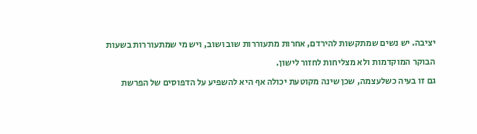יציבה. יש נשים שמתקשות להירדם, אחרות מתעוררות שוב ושוב, ויש מי שמתעוררות בשעות הבוקר המוקדמות ולא מצליחות לחזור לישון.
גם זו בעיה כשלעצמה, שכן שינה מקוטעת יכולה אף היא להשפיע על הדפוסים של הפרשת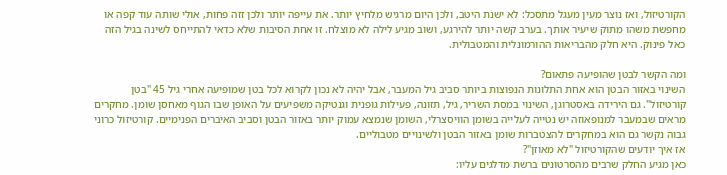הקורטיזול, ואז נוצר מעין מעגל מתסכל: לא ישנת היטב, ולכן היום מרגיש מלחיץ יותר. את עייפה יותר ולכן זזה פחות, אולי שותה עוד קפה או מחפשת משהו מתוק שיעיר אותך. בערב קשה יותר להירגע, ושוב מגיע לילה לא מוצלח. זו אחת הסיבות שלא כדאי להתייחס לשינה בגיל הזה כאל פינוק. היא חלק מהבריאות ההורמונלית והמטבולית.

ומה הקשר לבטן שהופיעה פתאום?
השינוי באזור הבטן הוא אחת התלונות הנפוצות ביותר סביב גיל המעבר, אבל יהיה לא נכון לקרוא לכל בטן שמופיעה אחרי גיל 45 "בטן קורטיזול". גם הירידה באסטרוגן, השינוי במסת השריר, גיל, תזונה, פעילות גופנית וגנטיקה משפיעים על האופן שבו הגוף מאחסן שומן. מחקרים מראים שבמעבר למנופאוזה יש נטייה לעלייה בשומן הוויסצרלי, השומן שנמצא עמוק יותר באזור הבטן וסביב האיברים הפנימיים. קורטיזול כרוני גבוה נקשר גם הוא במחקרים להצטברות שומן באזור הבטן ולשינויים מטבוליים.
אז איך יודעים שהקורטיזול "לא מאוזן"?
כאן מגיע החלק שרבים מהסרטונים ברשת מדלגים עליו: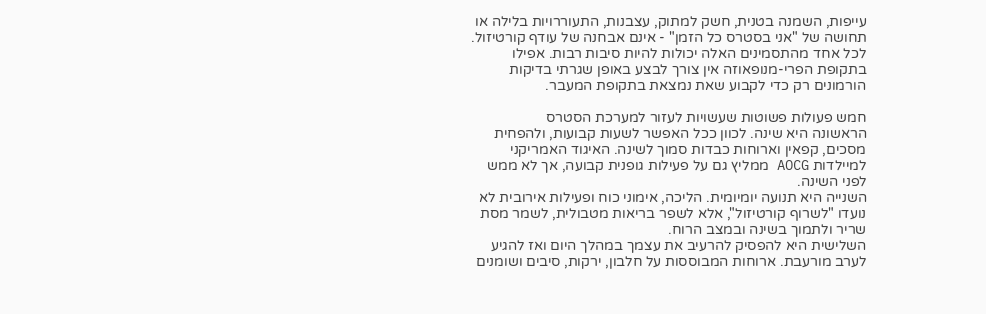עייפות, השמנה בטנית, חשק למתוק, עצבנות, התעוררויות בלילה או תחושה של "אני בסטרס כל הזמן" - אינם אבחנה של עודף קורטיזול. לכל אחד מהתסמינים האלה יכולות להיות סיבות רבות. אפילו בתקופת הפרי-מנופאוזה אין צורך לבצע באופן שגרתי בדיקות הורמונים רק כדי לקבוע שאת נמצאת בתקופת המעבר.

חמש פעולות פשוטות שעשויות לעזור למערכת הסטרס
הראשונה היא שינה. לכוון ככל האפשר לשעות קבועות, ולהפחית מסכים, קפאין וארוחות כבדות סמוך לשינה. האיגוד האמריקני למיילדות AOCG ממליץ גם על פעילות גופנית קבועה, אך לא ממש לפני השינה.
השנייה היא תנועה יומיומית. הליכה, אימוני כוח ופעילות אירובית לא נועדו "לשרוף קורטיזול", אלא לשפר בריאות מטבולית, לשמר מסת שריר ולתמוך בשינה ובמצב הרוח.
השלישית היא להפסיק להרעיב את עצמך במהלך היום ואז להגיע לערב מורעבת. ארוחות המבוססות על חלבון, ירקות, סיבים ושומנים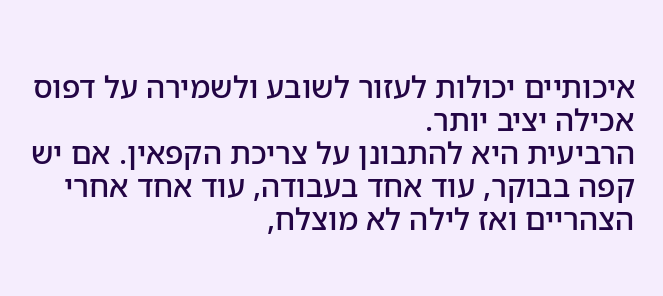איכותיים יכולות לעזור לשובע ולשמירה על דפוס אכילה יציב יותר.
הרביעית היא להתבונן על צריכת הקפאין. אם יש קפה בבוקר, עוד אחד בעבודה, עוד אחד אחרי הצהריים ואז לילה לא מוצלח,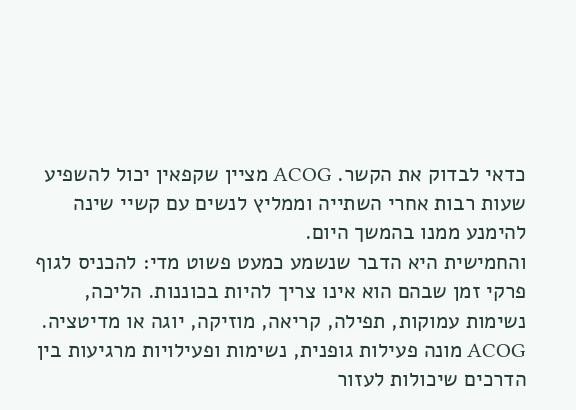כדאי לבדוק את הקשר. ACOG מציין שקפאין יכול להשפיע שעות רבות אחרי השתייה וממליץ לנשים עם קשיי שינה להימנע ממנו בהמשך היום.
והחמישית היא הדבר שנשמע כמעט פשוט מדי: להכניס לגוף פרקי זמן שבהם הוא אינו צריך להיות בכוננות. הליכה, נשימות עמוקות, תפילה, קריאה, מוזיקה, יוגה או מדיטציה. ACOG מונה פעילות גופנית, נשימות ופעילויות מרגיעות בין הדרכים שיכולות לעזור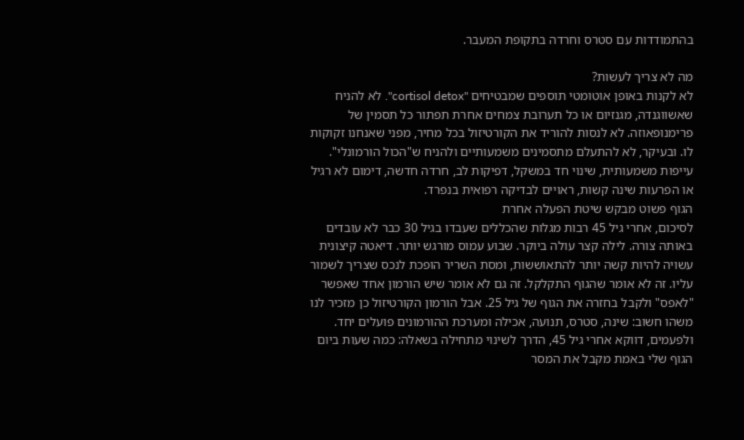בהתמודדות עם סטרס וחרדה בתקופת המעבר.

מה לא צריך לעשות?
לא לקנות באופן אוטומטי תוספים שמבטיחים "cortisol detox". לא להניח שאשווגנדה, מגנזיום או כל תערובת צמחים אחרת תפתור כל תסמין של פרימנופאוזה. לא לנסות להוריד את הקורטיזול בכל מחיר, מפני שאנחנו זקוקות לו. ובעיקר, לא להתעלם מתסמינים משמעותיים ולהניח ש"הכול הורמונלי". עייפות משמעותית, שינוי חד במשקל, דפיקות לב, חרדה חדשה, דימום לא רגיל או הפרעות שינה קשות, ראויים לבדיקה רפואית בנפרד.
הגוף פשוט מבקש שיטת הפעלה אחרת
לסיכום, אחרי גיל 45 רבות מגלות שהכללים שעבדו בגיל 30 כבר לא עובדים באותה צורה. לילה קצר עולה ביוקר. שבוע עמוס מורגש יותר. דיאטה קיצונית עשויה להיות קשה יותר להתאוששות, ומסת השריר הופכת לנכס שצריך לשמור עליו. זה לא אומר שהגוף התקלקל. זה גם לא אומר שיש הורמון אחד שאפשר "לאפס" ולקבל בחזרה את הגוף של גיל 25. אבל הורמון הקורטיזול כן מזכיר לנו משהו חשוב: שינה, סטרס, תנועה, אכילה ומערכת ההורמונים פועלים יחד. ולפעמים, דווקא אחרי גיל 45, הדרך לשינוי מתחילה בשאלה: כמה שעות ביום הגוף שלי באמת מקבל את המסר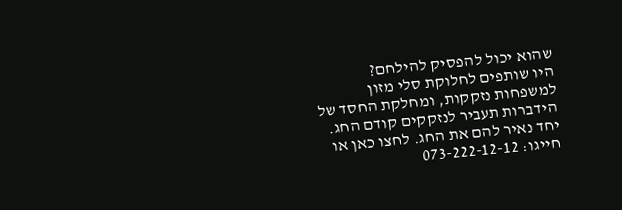שהוא יכול להפסיק להילחם?
היו שותפים לחלוקת סלי מזון למשפחות נזקקות, ומחלקת החסד של הידברות תעביר לנזקקים קודם החג. יחד נאיר להם את החג. לחצו כאן או חייגו: 073-222-12-12